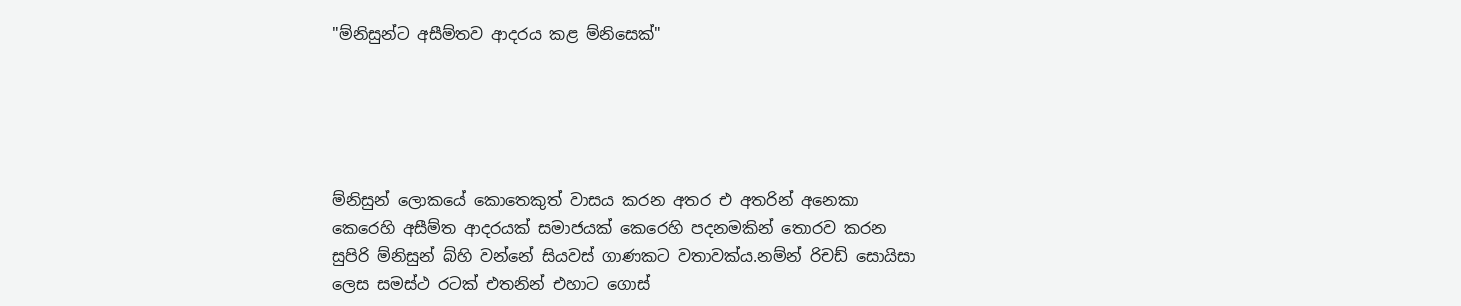"ම්නිසුන්ට අසීම්තව ආදරය කළ ම්නිසෙක්"





ම්නිසුන් ලොකයේ කොතෙකුත් වාසය කරන අතර එ අතරින් අනෙකා කෙරෙහි අසීම්ත ආදරයක් සමාජයක් කෙරෙහි පදනමකින් තොරව කරන සුපිරි ම්නිසුන් බ්හි වන්නේ සියවස් ගාණකට වතාවක්ය.නම්න් රිචඩ් සොයිසා ලෙස සමස්ථ රටක් එතනින් එහාට ගොස්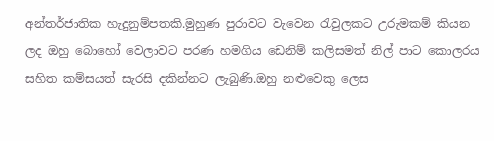අන්තර්ජාතික හැදුනුම්පතකි.මුහුණ පුරාවට වැවෙන රැවුලකට උරුමකම් කියන ලද ඔහු බොහෝ වෙලාවට පරණ හමගිය ඩෙනිම් කලිසමත් නිල් පාට කොලරය සහිත කම්සයත් සැරසි දකින්නට ලැබුණි.ඔහු නළුවෙකු ලෙස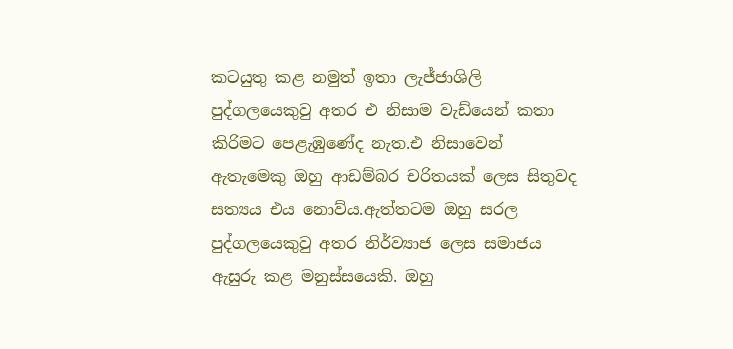කටයුතු කළ නමුත් ඉතා ලැජ්ජාශිලි පුද්ගලයෙකුවු අතර එ නිසාම වැඩ්යෙන් කතා කිරිමට පෙළැඹුණේද නැත.එ නිසාවෙන් ඇතැමෙකු ඔහු ආඩම්බර චරිතයක් ලෙස සිතුවද සත්‍යය එය නොව්ය.ඇත්තටම ඔහු සරල පුද්ගලයෙකුවු අතර නිර්ව්‍යාජ ලෙස සමාජය ඇසුරු කළ මනුස්සයෙකි. ඔහු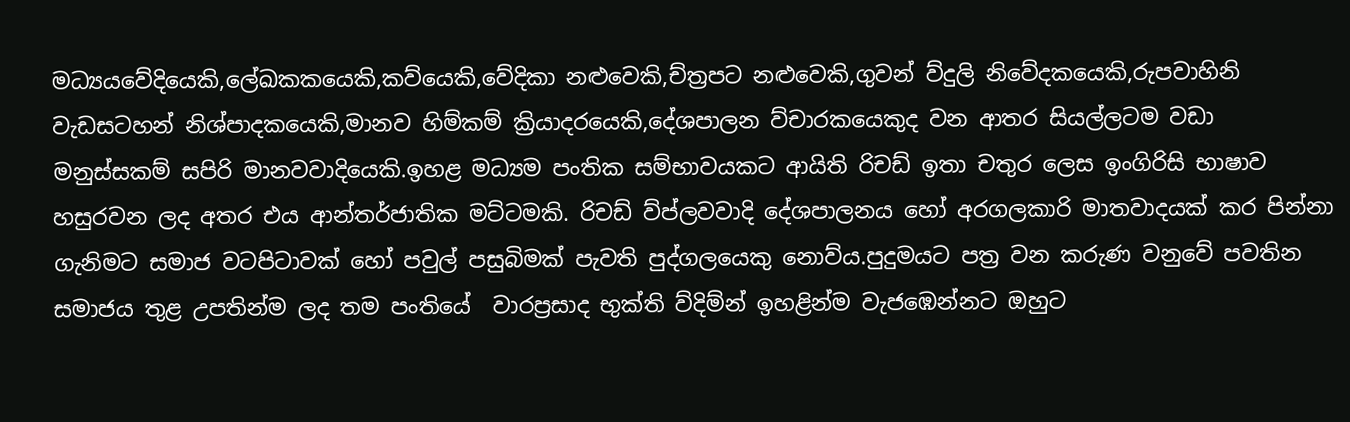මධ්‍යයවේදියෙකි,ලේඛකකයෙකි,කව්යෙකි,වේදිකා නළුවෙකි,ච්ත්‍රපට නළුවෙකි,ගුවන් ව්දුලි නිවේදකයෙකි,රුපවාහිනි වැඩසටහන් නිශ්පාදකයෙකි,මානව හිම්කම් ක්‍රියාදරයෙකි,දේශපාලන ව්චාරකයෙකුද වන ආතර සියල්ලටම වඩා මනුස්සකම් සපිරි මානවවාදියෙකි.ඉහළ මධ්‍යම පංතික සම්භාවයකට ආයිති රිචඩ් ඉතා චතුර ලෙස ඉංගිරිසි භාෂාව හසුරවන ලද අතර එය ආන්තර්ජාතික මට්ටමකි. රිචඩ් ව්ප්ලවවාදි දේශපාලනය හෝ අරගලකාරි මාතවාදයක් කර පින්නා ගැනිමට සමාජ වටපිටාවක් හෝ පවුල් පසුබිමක් පැවති පුද්ගලයෙකු නොව්ය.පුදුමයට පත්‍ර වන කරුණ වනුවේ පවතින සමාජය තුළ උපතින්ම ලද තම පංතියේ  වාරප්‍රසාද භුක්ති ව්දිම්න් ඉහළින්ම වැජඹෙන්නට ඔහුට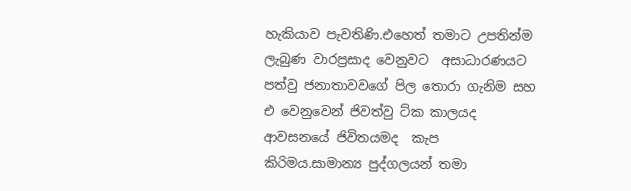හැකියාව පැවතිණි.එහෙත් තමාට උපතින්ම ලැබුණ වාරප්‍රසාද වෙනුවට  අසාධාරණයට පත්වු ජනාතාවවගේ පිල තොරා ගැනිම සහ එ වෙනුවෙන් ජිවත්වු ට්ක කාලයද ආවසනයේ ජිවිතයමද  කැප කිරිමය.සාමාන්‍ය පුද්ගලයන් තමා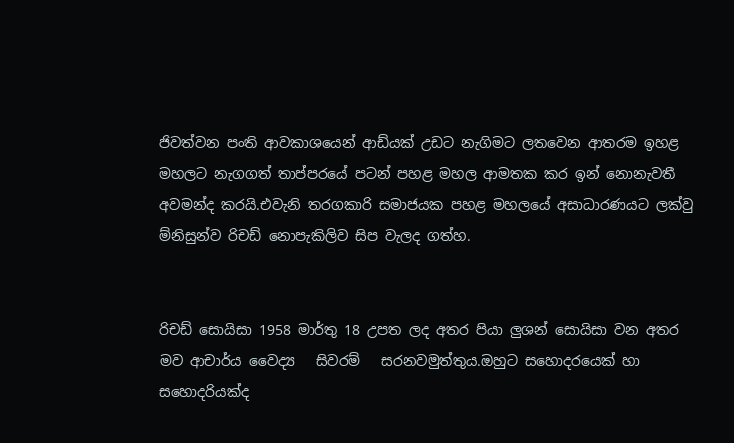ජිවත්වන පංති ආවකාශයෙන් ආඩ්යක් උඩට නැගිමට ලතවෙන ආතරම ඉහළ මහලට නැගගත් තාප්පරයේ පටන් පහළ මහල ආමතක කර ඉන් නොනැවතී අවමන්ද කරයි.එවැනි තරගකාරි සමාජයක පහළ මහලයේ අසාධාරණයට ලක්වු ම්නිසුන්ව රිචඩ් නොපැකිලිව සිප වැලද ගත්හ.


රිචඩ් සොයිසා 1958 මාර්තු 18 උපත ලද අතර පියා ලුශන් සොයිසා වන අතර          මව ආචාර්ය වෛද්‍ය   සිවරම්   සරනවමුත්තුය.ඔහුට සහොදරයෙක් හා සහොදරියක්ද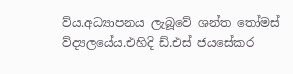ව්ය.අධ්‍යාපනය ලැබූවේ ශන්ත තෝමස් ව්ද්‍යලයේය.එහිදි ඩ්.එස් ජයසේකර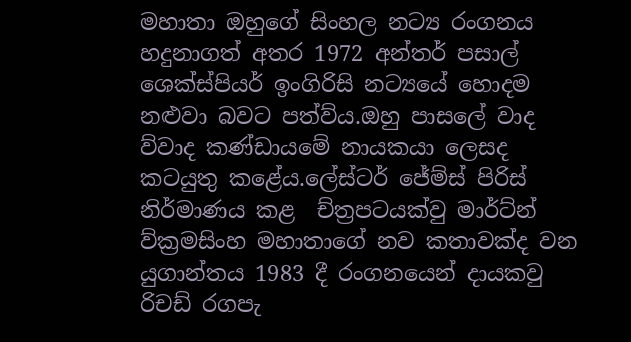මහාතා ඔහුගේ සිංහල නට්‍ය රංගනය හදුනාගත් අතර 1972 අන්තර් පසාල් ශෙක්ස්පියර් ඉංගිරිසි නට්‍යයේ හොදම නළුවා බවට පත්ව්ය.ඔහු පාසලේ වාද ව්වාද කණ්ඩායමේ නායකයා ලෙසද කටයුතු කළේය.ලේස්ටර් ජේම්ස් පිරිස් නිර්මාණය කළ  ච්ත්‍රපටයක්වු මාර්ට්න් ව්ක්‍රමසිංහ මහාතාගේ නව කතාවක්ද වන යුගාන්තය 1983 දී රංගනයෙන් දායකවු රිචඩ් රගපැ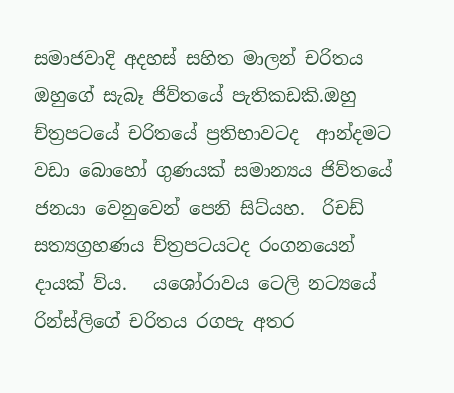සමාජවාදි අදහස් සහිත මාලන් චරිතය ඔහුගේ සැබෑ ජිව්තයේ පැතිකඩකි.ඔහු ච්ත්‍රපටයේ චරිතයේ ප්‍රතිභාවටද  ආන්දමට වඩා බොහෝ ගුණයක් සමාන්‍යය ජිව්තයේ   ජනයා වෙනුවෙන් පෙනි සිට්යහ.  රිචඩ් සත්‍යග්‍රහණය ච්ත්‍රපටයටද රංගනයෙන් දායක් ව්ය.   යශෝරාවය ටෙලි නට්‍යයේ රින්ස්ලිගේ චරිතය රගපැ අතර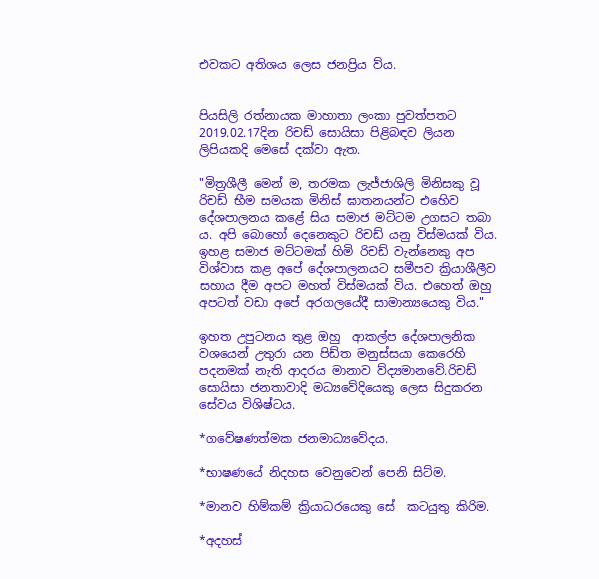එවකට අතිශය ලෙස ජනප්‍රිය ව්ය.


පියසිලි රත්නායක මාහාතා ලංකා පුවත්පතට 2019.02.17දින රිචඩ් සොයිසා පිළිබඳව ලියන ලිපියකදි මෙසේ දක්වා ඇත.

"මිත්‍රශීලී මෙන් ම, තරමක ලැජ්ජාශිලි මිනිසකු වූ රිචඩ් භීම සමයක මිනිස් ඝාතනයන්ට එහෙිව දේශපාලනය කළේ සිය සමාජ මට්ටම උගසට තබා ය. අපි බොහෝ දෙනෙකුට රිචඩ් යනු විස්මයක් විය. ඉහළ සමාජ මට්ටමක් හිමි රිචඩ් වැන්නෙකු අප විශ්වාස කළ අපේ දේශපාලනයට සමීපව ක්‍රියාශීලීව සහාය දීම අපට මහත් විස්මයක් විය. එහෙත් ඔහු අපටත් වඩා අපේ අරගලයේදී සාමාන්‍යයෙකු විය."

ඉහත උපුටනය තුළ ඔහු  ආකල්ප දේශපාලනික වශයෙන් උතුරා යන පිඩ්ත මනුස්සයා කෙරෙහි පදනමක් නැති ආදරය මානාව ව්ද්‍යමානවේ.රිචඩ් සොයිසා ජනතාවාදි මධ්‍යවේදියෙකු ලෙස සිදුකරන සේවය විශිෂ්ටය.

*ගවේෂණත්මක ජනමාධ්‍යවේදය.

*භාෂණයේ නිදහස වෙනුවෙන් පෙනි සිට්ම.

*මානව හිම්කම් ක්‍රියාධරයෙකු සේ  කටයුතු කිරිම.

*අදහස්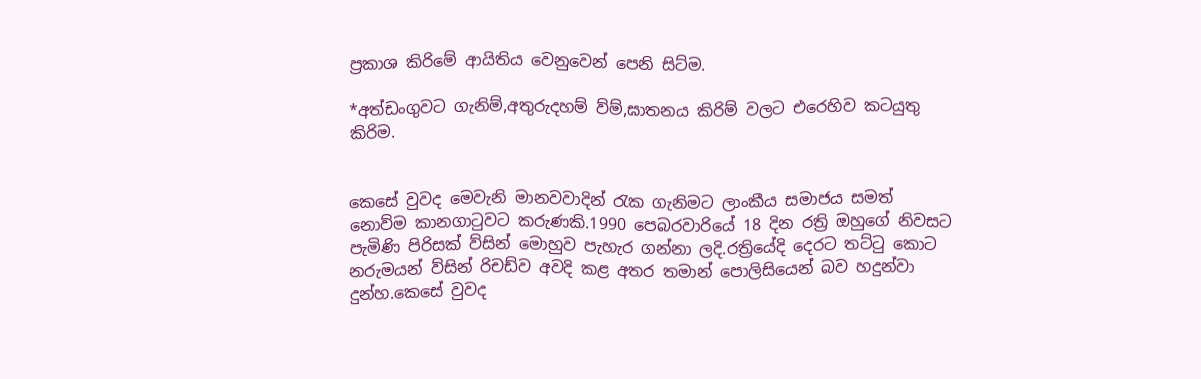ප්‍රකාශ කිරිමේ ආයිතිය වෙනුවෙන් පෙනි සිට්ම.

*අත්ඩංගුවට ගැනිම්,අතුරුදහම් ව්ම්,ඝාතනය කිරිම් වලට එරෙහිව කටයුතු කිරිම.


කෙසේ වුවද මෙවැනි මානවවාදින් රැක ගැනිමට ලාංකීය සමාජය සමත් නොව්ම කානගාටුවට කරුණකි.1990 පෙබරවාරියේ 18 දින රත්‍රි ඔහුගේ නිවසට පැමිණි පිරිසක් ව්සින් මොහුව පැහැර ගන්නා ලදි.රත්‍රියේදි දෙරට තට්ටු කොට නරුමයන් ව්සින් රිචඩ්ව අවදි කළ අතර තමාන් පොලිසියෙන් බව හදුන්වා දුන්හ.කෙසේ වුවද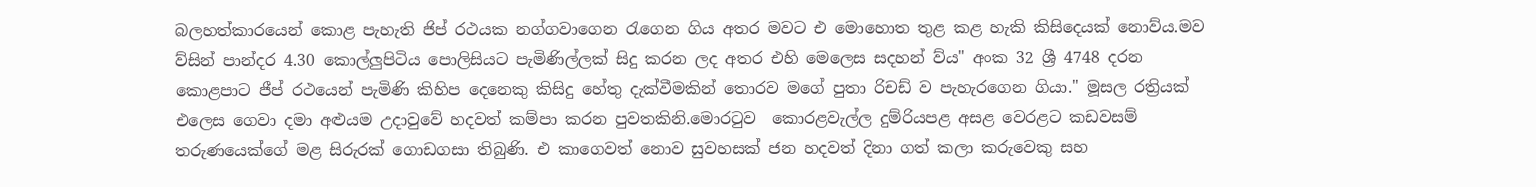බලහත්කාරයෙන් කොළ පැහැති ජිප් රථයක නග්ගවාගෙන රැගෙන ගිය අතර මවට එ මොහොත තුළ කළ හැකි කිසිදෙයක් නොව්ය.මව ව්සින් පාන්දර 4.30 කොල්ලුපිටිය පොලිසියට පැමිණිල්ලක් සිදු කරන ලද අතර එහි මෙලෙස සදහන් ව්ය" අංක 32 ශ්‍රී 4748 දරන කොළපාට ජීප් රථයෙන් පැමිණි කිහිප දෙනෙකු කිසිදු හේතු දැක්වීමකින් තොරව මගේ පුතා රිචඩ් ව පැහැරගෙන ගියා." මූසල රත්‍රියක් එලෙස ගෙවා දමා අළුයම උදාවුවේ හදවත් කම්පා කරන පුවතකිනි.මොරටුව  කොරළවැල්ල දුම්රියපළ අසළ වෙරළට කඩවසම් තරුණයෙක්ගේ මළ සිරුරක් ගොඩගසා තිබුණි. එ කාගෙවත් නොව සුවහසක් ජන හදවත් දිනා ගත් කලා කරුවෙකු සහ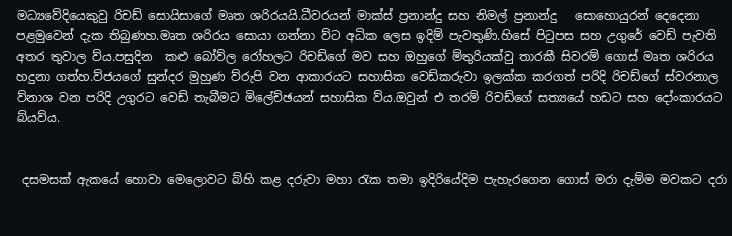මධ්‍යවේදියෙකුවු රිචඩ් සොයිසාගේ මෘත ශරිරයයි.ධීවරයන් මාක්ස් ප්‍රනාන්දු සහ නිමල් ප්‍රනාන්දු   සොහොයුරන් දෙදෙනා පළමුවෙන් දැක තිබුණහ.මෘත ශරිරය සොයා ගන්නා ව්ට අධික ලෙස ඉදිම් පැවතුණි.හිසේ පිටුපස සහ උගුරේ වෙඩ් පැවති අතර තුවාල ව්ය.පසුදින  කළු බෝව්ල රෝහලට රිචඩ්ගේ මව සහ ඔහුගේ ම්තුරියක්වු තාරකී සිවරම් ගොස් මෘත ශරිරය හදුනා ගත්හ.ව්ජයගේ සුන්දර මුහුණ ව්රුපි වන ආකාරයට සහාසික වෙඩ්කරුවා ඉලක්ක කරගත් පරිදි රිචඩ්ගේ ස්වරනාල ව්නාශ වන පරිදි උගුරට වෙඩ් තැබීමට මිලේච්ඡයන් සහාසික ව්ය.ඔවුන් එ තරම් රිචඩ්ගේ සත්‍යයේ හඩට සහ දෝංකාරයට බ්යව්ය.


 දසමසක් ඇකයේ හොවා මෙලොවට බ්හි කළ දරුවා මහා රැක තමා ඉදිරියේදිම පැහැරගෙන ගොස් මරා දැම්ම මවකට දරා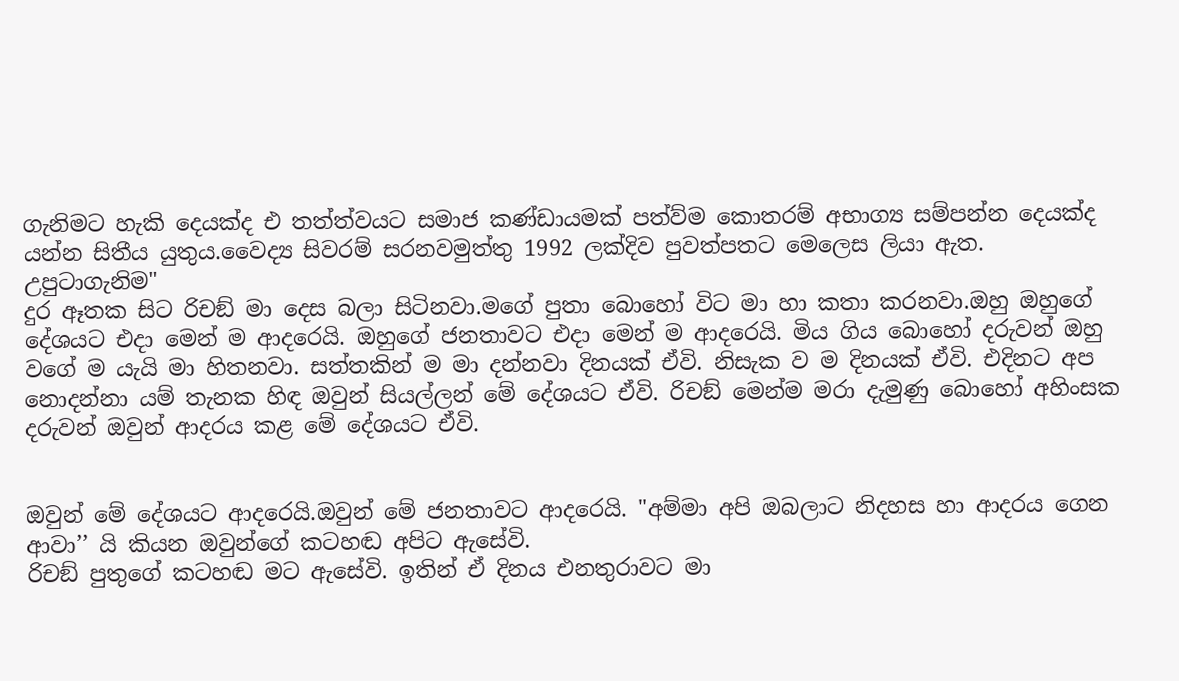ගැනිමට හැකි දෙයක්ද එ තත්ත්වයට සමාජ කණ්ඩායමක් පත්ව්ම කොතරම් අභාග්‍ය සම්පන්න දෙයක්ද යන්න සිතීය යුතුය.වෛද්‍ය සිවරම් සරනවමුත්තු 1992 ලක්දිව පුවත්පතට මෙලෙස ලියා ඇත.
උපුටාගැනිම"
දුර ඈතක සිට රිචඞ් මා දෙස බලා සිටිනවා.මගේ පුතා බොහෝ විට මා හා කතා කරනවා.ඔහු ඔහුගේ දේශයට එදා මෙන් ම ආදරෙයි. ඔහුගේ ජනතාවට එදා මෙන් ම ආදරෙයි. මිය ගිය බොහෝ දරුවන් ඔහු වගේ ම යැයි මා හිතනවා. සත්තකින් ම මා දන්නවා දිනයක් ඒවි. නිසැක ව ම දිනයක් ඒවි. එදිනට අප නොදන්නා යම් තැනක හිඳ ඔවුන් සියල්ලන් මේ දේශයට ඒවි. රිචඞ් මෙන්ම මරා දැමුණු බොහෝ අහිංසක දරුවන් ඔවුන් ආදරය කළ මේ දේශයට ඒවි.


ඔවුන් මේ දේශයට ආදරෙයි.ඔවුන් මේ ජනතාවට ආදරෙයි. "අම්මා අපි ඔබලාට නිදහස හා ආදරය ගෙන ආවා’’ යි කියන ඔවුන්ගේ කටහඬ අපිට ඇසේවි.
රිචඞ් පුතුගේ කටහඬ මට ඇසේවි. ඉතින් ඒ දිනය එනතුරාවට මා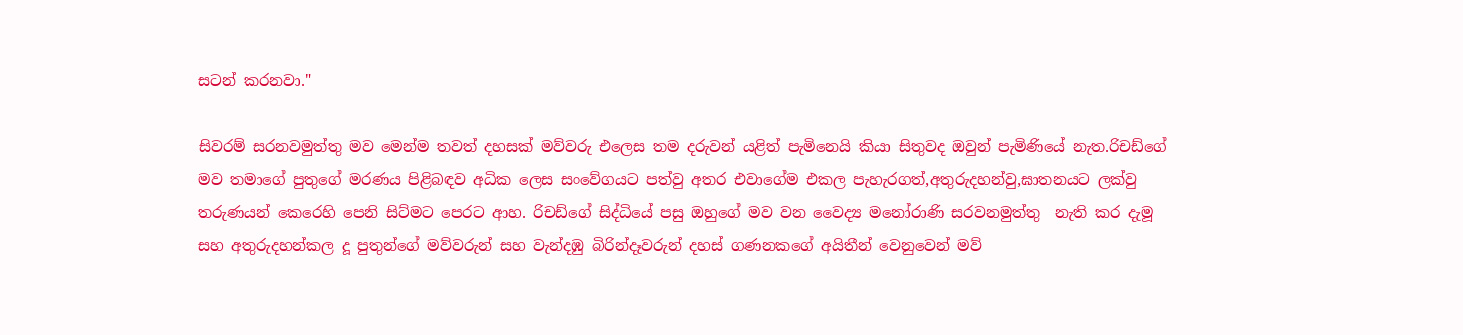සටන් කරනවා."

සිවරම් සරනවමුත්තු මව මෙන්ම තවත් දහසක් මව්වරු එලෙස තම දරුවන් යළිත් පැමිනෙයි කියා සිතුවද ඔවුන් පැමිණියේ නැත.රිචඩ්ගේ මව තමාගේ පුතුගේ මරණය පිළිබඳව අධික ලෙස සංවේගයට පත්වු අතර එවාගේම එකල පැහැරගත්,අතුරුදහන්වු,ඝාතනයට ලක්වු තරුණයන් කෙරෙහි පෙනි සිට්මට පෙරට ආහ. රිචඩ්ගේ සිද්ධියේ පසු ඔහුගේ මව වන වෛද්‍ය මනෝරාණි සරවනමුත්තු  නැති කර දැමූ සහ අතුරුදහන්කල දූ පුතුන්ගේ මව්වරුන් සහ වැන්දඹු බිරින්දෑවරුන් දහස් ගණනකගේ අයිතීන් වෙනුවෙන් මව්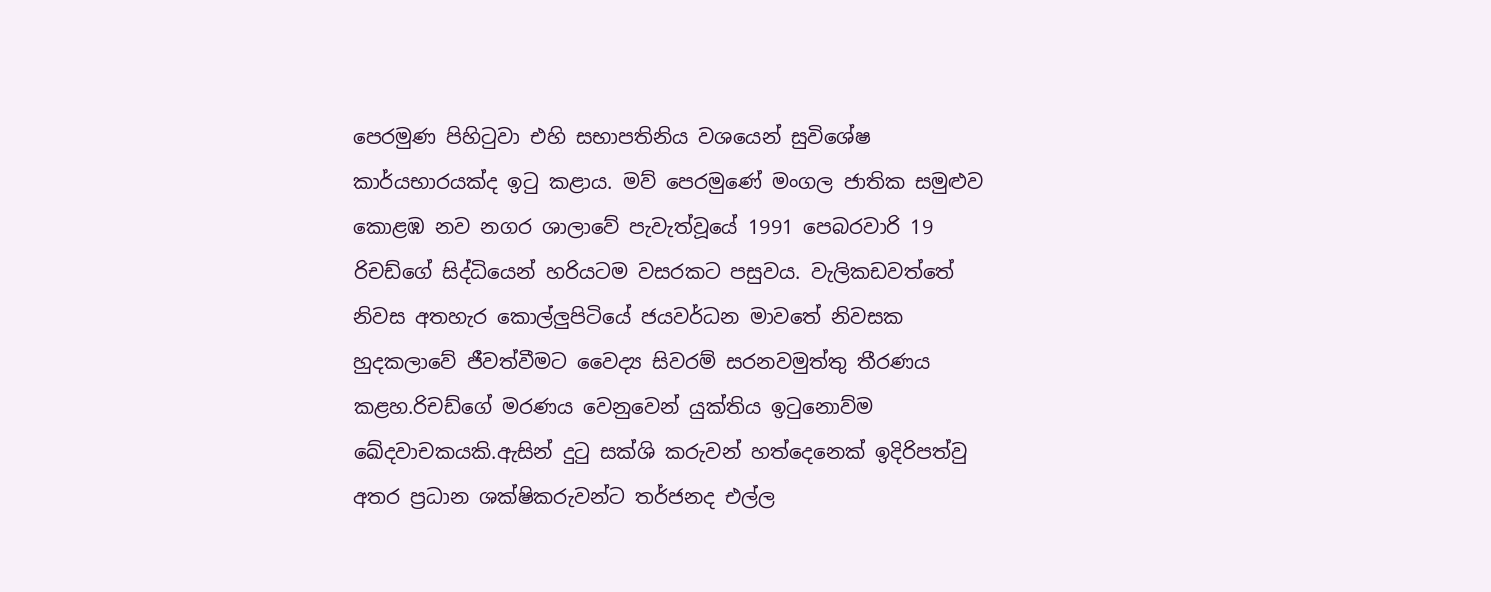පෙ‍රමුණ පිහිටුවා එහි සභාපතිනිය වශයෙන් සුවිශේෂ කාර්යභාරයක්ද ඉටු කළාය. මව් පෙරමුණේ මංගල ජාතික සමුළුව කොළඹ නව නගර ශාලාවේ පැවැත්වූයේ 1991 පෙබරවාරි 19 රිචඩ්ගේ සිද්ධියෙන් හරියටම වසරකට පසුවය. වැලිකඩවත්තේ නිවස අතහැර කොල්ලුපිටියේ ජයවර්ධන මාවතේ නිවසක හුදකලාවේ ජීවත්වීමට වෛද්‍ය සිවරම් සරනවමුත්තු තීරණය කළහ.රිචඩ්ගේ මරණය වෙනුවෙන් යුක්‍තිය ඉටුනොව්ම ඛේදවාචකයකි.ඇසින් දුටු සක්ශි කරුවන් හත්දෙනෙක් ඉදිරිපත්වු අතර ප්‍රධාන ශක්ෂිකරුවන්ට තර්ජනද එල්ල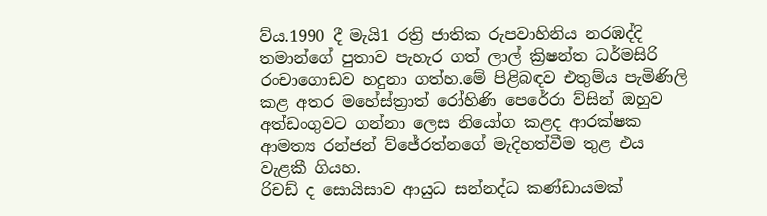ව්ය.1990 දී මැයි1 රත්‍රි ජාතික රුපවාහිනිය නරඹද්දි  තමාන්ගේ පුතාව පැහැර ගත් ලාල් ක්‍රිෂන්ත ධර්මසිරි රංචාගොඩව හදුනා ගත්හ.මේ පිළිබඳව එතුම්ය පැමිණිලි කළ අතර මහේස්ත්‍රාත් රෝහිණි පෙරේරා ව්සින් ඔහුව අත්ඩංගුවට ගන්නා ලෙස නියෝග කළද ආරක්ෂක ආමත්‍ය රන්ජන් ව්ජේරත්නගේ මැදිහත්වීම තුළ එය වැළකී ගියහ.
රිචඩ් ද සොයිසාව ආයුධ සන්නද්ධ කණ්ඩායමක්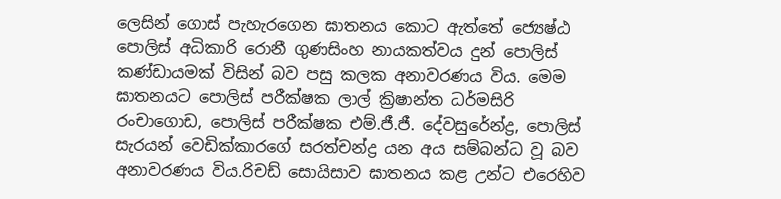ලෙසින් ගොස් පැහැරගෙන ඝාතනය කොට ඇත්තේ ජ්‍යෙෂ්ඨ පොලිස්‌ අධිකාරි රොනී ගුණසිංහ නායකත්වය දුන් පොලිස් කණ්ඩායමක් විසින් බව පසු කලක අනාවරණය විය. මෙම ඝාතනයට පොලිස්‌ පරීක්‌ෂක ලාල් ක්‍රිෂාන්ත ධර්මසිරි රංචාගොඩ, පොලිස්‌ පරීක්‌ෂක එම්.ජී.ජී. දේවසුරේන්ද්‍ර, පොලිස්‌ සැරයන් වෙඩික්‌කාරගේ සරත්චන්ද්‍ර යන අය සම්බන්ධ වූ බව අනාවරණය විය.රිචඩ් සොයිසාව ඝාතනය කළ උන්ට එරෙහිව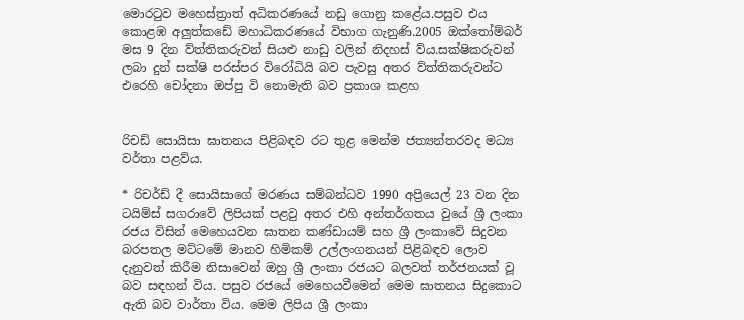මොරටුව මහෙස්ත්‍රාත් අධිකරණයේ නඩු ගොනු කළේය.පසුව එය කොළඹ අලුත්කඩේ මහාධිකරණයේ විභාග ගැනුණි.2005 ඔක්තෝම්බර් මස 9 දින ව්ත්තිකරුවන් සියළු නාඩු වලින් නිදහස් ව්ය.සක්ෂිකරුවන් ලබා දුන් සක්ෂි පරස්පර විරෝධියි බව පැවසු අතර ව්ත්තිකරුවන්ට එරෙහි චෝදනා ඔප්පු වි නොමැති බව ප්‍රකාශ කළහ


රිචඩ් සොයිසා ඝාතනය පිළිබඳව රට තුළ මෙන්ම ජත්‍යන්තරවද මධ්‍ය වර්තා පළව්ය.

* රිචර්ඩ් දී සොයිසාගේ මරණය සම්බන්ධව 1990 අප්‍රියෙල් 23 වන දින ටයිම්ස් සගරාවේ ලිපියක් පළවු අතර එහි අන්තර්ගතය වුයේ ශ්‍රී ලංකා රජය විසින් මෙහෙයවන ඝාතන කණ්ඩායම් සහ ශ්‍රී ලංකාවේ සිදුවන බරපතල මට්ටමේ මානව හිමිකම් උල්ලංගනයන් පිළිබඳව ලොව දැනුවත් කිරීම නිසාවෙන් ඔහු ශ්‍රී ලංකා රජයට බලවත් තර්ජනයක් වූ බව සඳහන් විය. පසුව රජයේ මෙහෙයවීමෙන් මෙම ඝාතනය සිදුකොට ඇති බව වාර්තා විය. මෙම ලිපිය ශ්‍රී ලංකා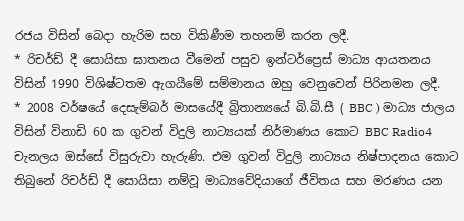රජය විසින් බෙදා හැරිම සහ විකිණීම තහනම් කරන ලදී.
* රිචර්ඩ් දී සොයිසා ඝාතනය වීමෙන් පසුව ඉන්ටර්ප්‍රෙස්‌ මාධ්‍ය ආයතනය විසින් 1990 විශිෂ්ටතම ඇගයීමේ සම්මානය ඔහු වෙනුවෙන් පිරිනමන ලදී.
* 2008 වර්ෂයේ දෙසැම්බර් මාසයේදී බ්‍රිතාන්‍යයේ බි.බි.සී ( BBC ) මාධ්‍ය ජාලය විසින් විනාඩි 60 ක ගුවන් විදුලි නාට්‍යයක් නිර්මාණය කොට BBC Radio4 චැනලය ඔස්සේ විසුරුවා හැරුණි. එම ගුවන් විදුලි නාට්‍යය නිෂ්පාදනය කොට තිබුනේ රිචර්ඩ් දී සොයිසා නම්වූ මාධ්‍යවේදියාගේ ජීවිතය සහ මරණය යන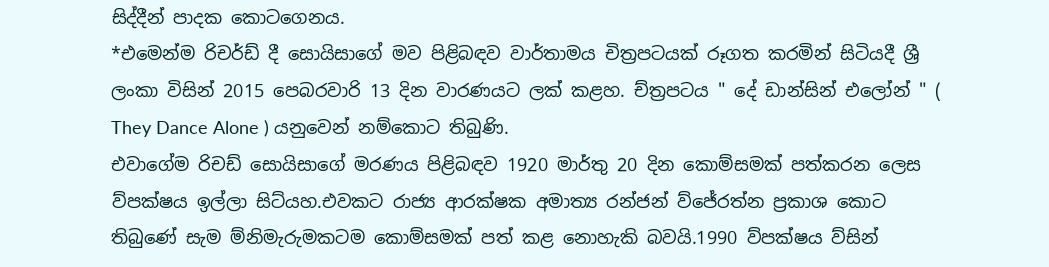සිද්දීන් පාදක කොටගෙනය.
*එමෙන්ම රිචර්ඩ් දී සොයිසාගේ මව පිළිබඳව වාර්තාමය චිත්‍රපටයක් රූගත කරමින් සිටියදී ශ්‍රී ලංකා විසින් 2015 පෙබරවාරි 13 දින වාරණයට ලක් කළහ. ච්ත්‍රපටය " දේ ඩාන්සින් එලෝන් " ( They Dance Alone ) යනුවෙන් නම්කොට තිබුණි.
එවාගේම රිචඩ් සොයිසාගේ මරණය පිළිබඳව 1920 මාර්තු 20 දින කොම්සමක් පත්කරන ලෙස ව්පක්ෂය ඉල්ලා සිට්යහ.එවකට රාජ්‍ය ආරක්ෂක අමාත්‍ය රන්ජන් ව්ජේරත්න ප්‍රකාශ කොට තිබුණේ සැම ම්නිමැරුමකටම කොම්සමක් පත් කළ නොහැකි බවයි.1990 ව්පක්ෂය ව්සින්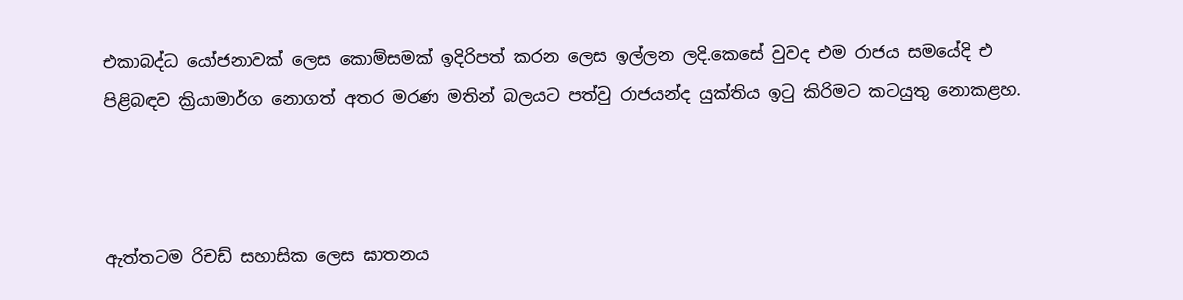එකාබද්ධ යෝජනාවක් ලෙස කොම්සමක් ඉදිරිපත් කරන ලෙස ඉල්ලන ලදි.කෙසේ වුවද එම රාජය සමයේදි එ පිළිබඳව ක්‍රියාමාර්ග නොගත් අතර මරණ මතින් බලයට පත්වු රාජයන්ද යුක්තිය ඉටු කිරිමට කටයුතු නොකළහ.



ඇත්තටම රිචඩ් සහාසික ලෙස ඝාතනය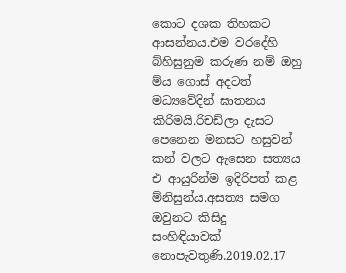කොට දශක තිහකට ආසන්නය.එම වරදේහි බ්හිසුනුම කරුණ නම් ඔහු ම්ය ගොස් අදටත් මධ්‍යවේදින් ඝාතනය කිරිමයි.රිචඩ්ලා දැසට පෙනෙන මනසට හසුවන් කන් වලට ඇසෙන සත්‍යය එ ආයුරින්ම ඉදිරිපත් කළ ම්නිසුන්ය.අසත්‍ය සමග ඔවුනට කිසිදු  සංහිඳියාවක් නොපැවතුණි.2019.02.17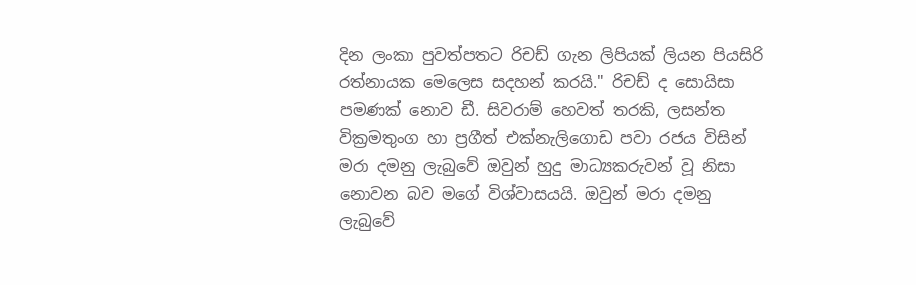දින ලංකා පුවත්පතට රිචඩ් ගැන ලිපියක් ලියන පියසිරි රත්නායක මෙලෙස සදහන් කරයි." රිචඩ් ද සොයිසා පමණක් නොව ඩී. සිවරාම් හෙවත් තරකි, ලසන්ත වික්‍රමතුංග හා ප්‍රගීත් එක්නැලිගොඩ පවා රජය විසින් මරා දමනු ලැබුවේ ඔවුන් හුදු මාධ්‍යකරුවන් වූ නිසා නොවන බව මගේ විශ්වාසයයි. ඔවුන් මරා දමනු ලැබුවේ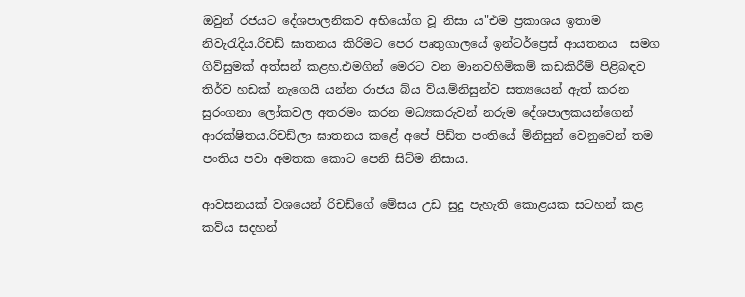ඔවුන් රජයට දේශපාලනිකව අභියෝග වූ නිසා ය"එම ප්‍රකාශය ඉතාම නිවැරැදිය.රිචඩ් ඝාතනය කිරිමට පෙර පෘතුගාලයේ ඉන්ටර්ප්‍රෙස් ආයතනය  සමග ගිව්සුමක් අත්සන් කළහ.එමගින් මෙරට වන මානවහිමිකම් කඩකිරීම් පිළිබඳව තිර්ව හඩක් නැගෙයි යන්න රාජය බ්ය ව්ය.ම්නිසුන්ව සත්‍යයෙන් ඇත් කරන සුරංගනා ලෝකවල අතරමං කරන මධ්‍යකරුවන් නරුම දේශපාලකයන්ගෙන් ආරක්ෂිතය.රිචඩ්ලා ඝාතනය කළේ අපේ පිඩ්ත පංතියේ ම්නිසුන් වෙනුවෙන් තම පංතිය පවා අමතක කොට පෙනි සිට්ම නිසාය.

ආවසනයක් වශයෙන් රිචඩ්ගේ මේසය උඩ සුදු පැහැති කොළයක සටහන් කළ කව්ය සදහන්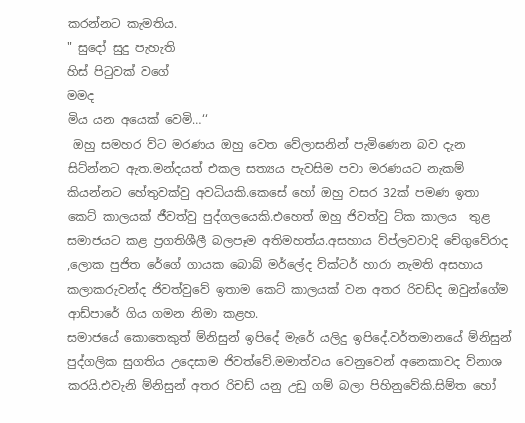කරන්නට කැමතිය.
" සුදෝ සුදු පැහැති
හිස්‌ පිටුවක් වගේ
මමද
මිය යන අයෙක්‌ වෙමි…‘‘
 ඔහු සමහර ව්ට මරණය ඔහු වෙත වේලාසනින් පැමිණෙන බව දැන සිට්න්නට ඇත.මන්දයත් එකල සත්‍යය පැවසිම පවා මරණයට නැකම් කියන්නට හේතුවක්වු අවධියකි.කෙසේ හෝ ඔහු වසර 32ක් පමණ ඉතා කෙට් කාලයක් ජීවත්වු පුද්ගලයෙකි.එහෙත් ඔහු ජිවත්වු ට්ක කාලය  තුළ සමාජයට කළ ප්‍රගතිශීලී බලපෑම අතිමහත්ය.අසහාය ව්ප්ලවවාදි චේගුවේරාද ,ලොක පුජිත රේගේ ගායක බොබ් මර්ලේද ව්ක්ටර් හාරා නැමති අසහාය කලාකරුවන්ද ජිවත්වුවේ ඉතාම කෙට් කාලයක් වන අතර රිචඩ්ද ඔවුන්ගේම ආඩ්පාරේ ගිය ගමන නිමා කළහ.
සමාජයේ කොතෙකුත් ම්නිසුන් ඉපිදේ මැරේ යලිදු ඉපිදේ.වර්තමානයේ ම්නිසුන් පුද්ගලික සුගතිය උදෙසාම ජිවත්වේ.මමාත්වය වෙනුවෙන් අනෙකාවද ව්නාශ කරයි.එවැනි ම්නිසුන් අතර රිචඩ් යනු උඩු ගම් බලා පිහිනුවේකි.සිම්ත හෝ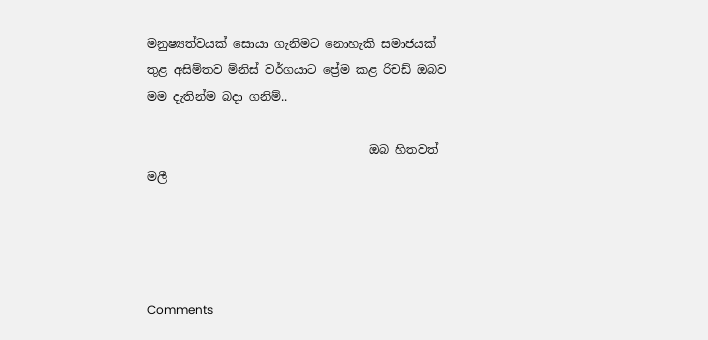මනුෂ්‍යත්වයක් සොයා ගැනිමට නොහැකි සමාජයක් තුළ අසිම්තව ම්නිස් වර්ගයාට ප්‍රේම කළ රිචඩ් ඔබව මම දැතින්ම බදා ගනිම්..

                                     ඔබ හිතවත් මලී




Comments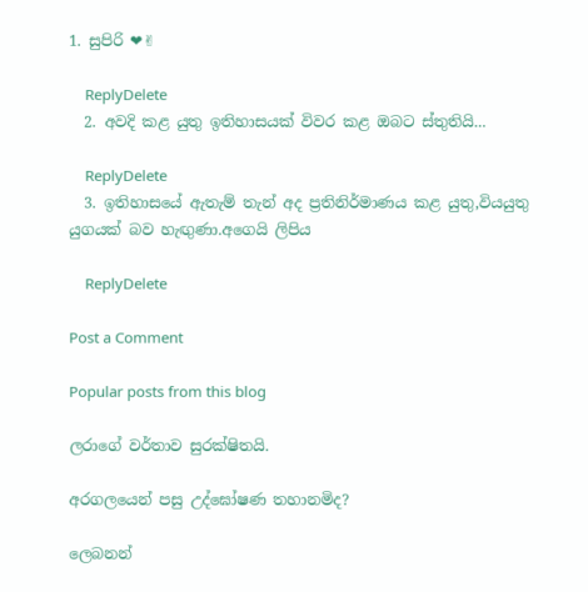1. සුපිරි ❤✌

    ReplyDelete
  2. අවදි කළ යුතු ඉතිහාසයක් විවර කළ ඔබට ස්තුතියි...

    ReplyDelete
  3. ඉතිහාසයේ ඇතැම් තැන් අද ප්‍රතිනිර්මාණය කළ යුතු,වියයුතු යුගයක් බව හැඟුණා.අගෙයි ලිපිය

    ReplyDelete

Post a Comment

Popular posts from this blog

ලරාගේ වර්තාව සුරක්ෂිතයි.

අරගලයෙන් පසු උද්ඝෝෂණ තහානමිද?

ලෙබනන්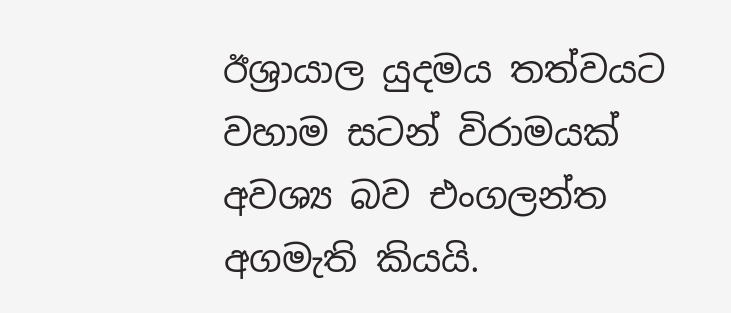ඊශ්‍රායාල යුදමය තත්වයට වහාම සටන් විරාමයක් අවශ්‍ය බව එංගලන්ත අගමැති කියයි.